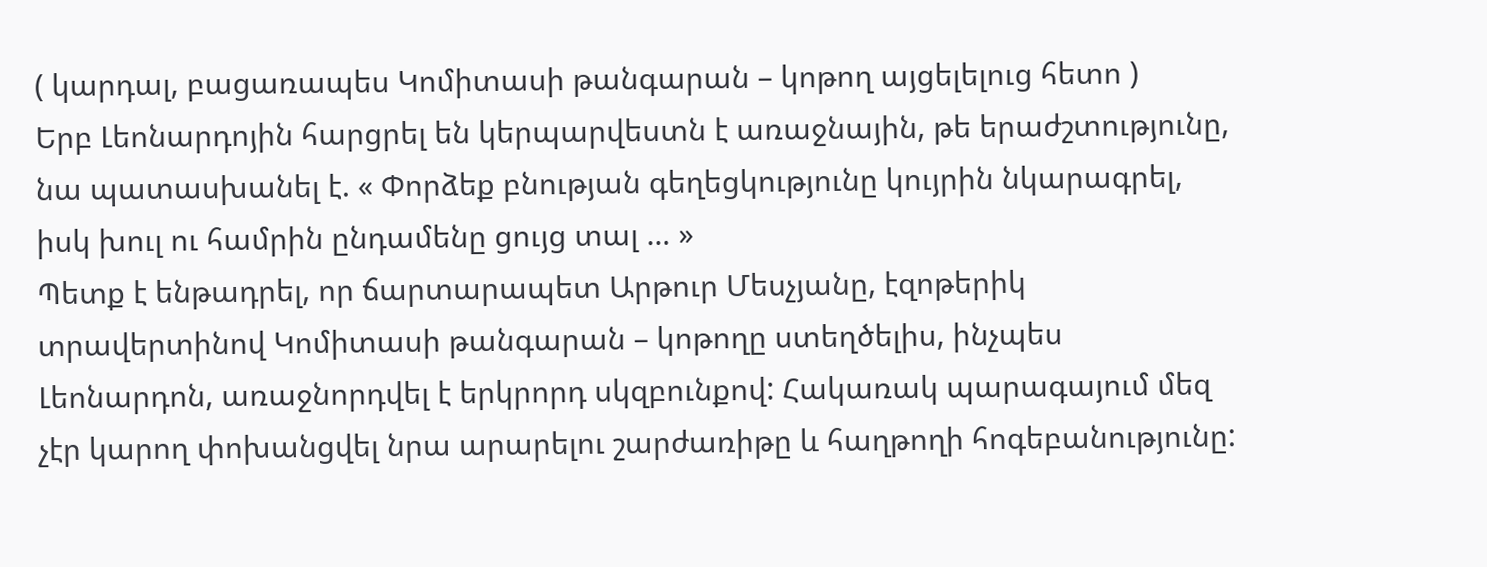( կարդալ, բացառապես Կոմիտասի թանգարան – կոթող այցելելուց հետո )
Երբ Լեոնարդոյին հարցրել են կերպարվեստն է առաջնային, թե երաժշտությունը, նա պատասխանել է. « Փորձեք բնության գեղեցկությունը կույրին նկարագրել, իսկ խուլ ու համրին ընդամենը ցույց տալ … »
Պետք է ենթադրել, որ ճարտարապետ Արթուր Մեսչյանը, էզոթերիկ տրավերտինով Կոմիտասի թանգարան – կոթողը ստեղծելիս, ինչպես Լեոնարդոն, առաջնորդվել է երկրորդ սկզբունքով: Հակառակ պարագայում մեզ չէր կարող փոխանցվել նրա արարելու շարժառիթը և հաղթողի հոգեբանությունը: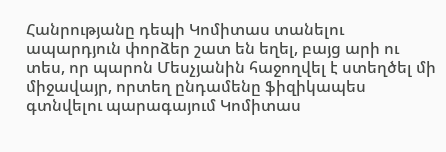Հանրությանը դեպի Կոմիտաս տանելու ապարդյուն փորձեր շատ են եղել, բայց արի ու տես, որ պարոն Մեսչյանին հաջողվել է ստեղծել մի միջավայր, որտեղ ընդամենը ֆիզիկապես գտնվելու պարագայում Կոմիտաս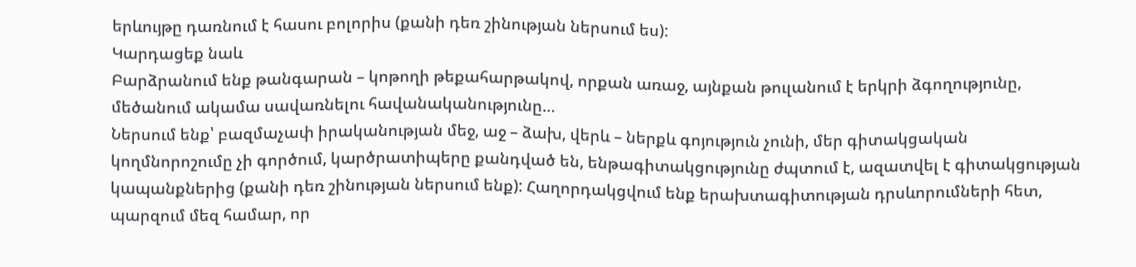երևույթը դառնում է հասու բոլորիս (քանի դեռ շինության ներսում ես):
Կարդացեք նաև
Բարձրանում ենք թանգարան – կոթողի թեքահարթակով, որքան առաջ, այնքան թուլանում է երկրի ձգողությունը, մեծանում ակամա սավառնելու հավանականությունը…
Ներսում ենք՝ բազմաչափ իրականության մեջ, աջ – ձախ, վերև – ներքև գոյություն չունի, մեր գիտակցական կողմնորոշումը չի գործում, կարծրատիպերը քանդված են, ենթագիտակցությունը ժպտում է, ազատվել է գիտակցության կապանքներից (քանի դեռ շինության ներսում ենք): Հաղորդակցվում ենք երախտագիտության դրսևորումների հետ, պարզում մեզ համար, որ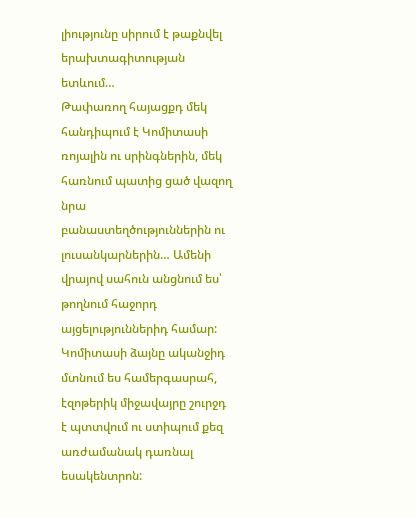լիությունը սիրում է թաքնվել երախտագիտության ետևում…
Թափառող հայացքդ մեկ հանդիպում է Կոմիտասի ռոյալին ու սրինգներին, մեկ հառնում պատից ցած վազող նրա բանաստեղծություններին ու լուսանկարներին… Ամենի վրայով սահուն անցնում ես՝ թողնում հաջորդ այցելություններիդ համար:
Կոմիտասի ձայնը ականջիդ մտնում ես համերգասրահ, էզոթերիկ միջավայրը շուրջդ է պտտվում ու ստիպում քեզ առժամանակ դառնալ եսակենտրոն: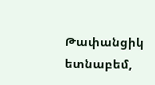Թափանցիկ ետնաբեմ,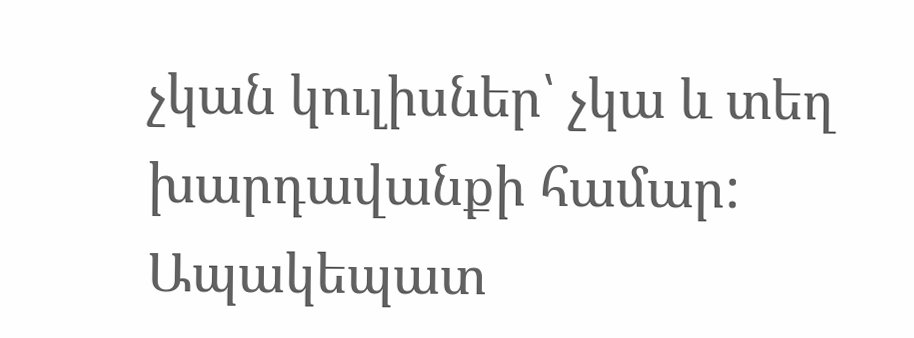չկան կուլիսներ՝ չկա և տեղ խարդավանքի համար:
Ապակեպատ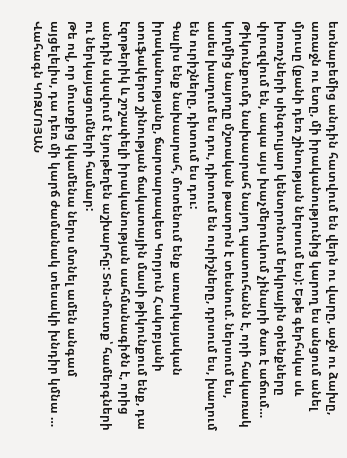ետնաբեմից անդին հատվում են վերն ու վարը, աջն ու ձախը, առաջն ու ետը, մի իրականությունից կարող ես անցում անել մյուսը (քանի դեռ շինության ներսում ես): Եթե գերհսկա սև խոռոչների սինգուլյար կենտրոնում երկրային օրենքները փլուզվում են, ապա այս խաչմերուկում չինարի ծառ է աճում…
Թիկունքումդ նախասրահ նայող պատուհանն է, որի հակառակ կողմից նայողը մշտական թատրոն է տեսնում. ներսում ես, ասես խաղում ես դու, դիտում են ուրիշները, դրսում ես, խաղում են ուրիշները, դիտում ես դու:
Գալիս ենք նախասրահ, մոտենում ենք առարկայական իրականությանը, ճարտարապետ Կորյուն Հակոբյանի տուֆակերտ շինության ճակատային մասի թիկունքում ենք, դա էզոթերիկ և շոշափելի իրականության սահմանագիծն է, որից անդին սկսվում է նյութեղեն աշխարհը: Տոն-մուտք՝ համերգների ու ներկայացումների համար:
Թե ով, որ մուտքից կկամենա ներս մտնել ամեն անգամ այցելելիս, դա դեռ մի կարճ ժամանակ տեսակի խնդիր կմնա …
Վահագն ԿՈԶՄՈՅԱՆ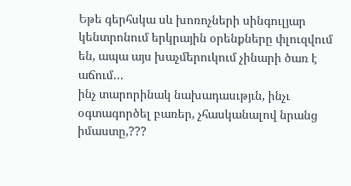Եթե գերհսկա սև խոռոչների սինգուլյար կենտրոնում երկրային օրենքները փլուզվում են, ապա այս խաչմերուկում չինարի ծառ է աճում…
ինչ տարորինակ նախադասւթյւն, ինչւ օգտագործել բառեր, չհասկանալով նրանց իմաստը,???